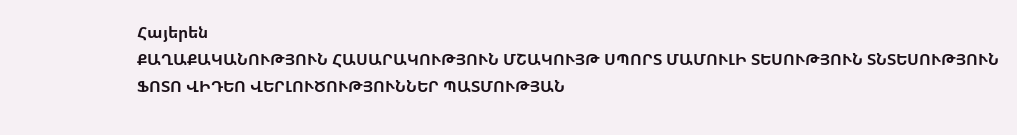Հայերեն
ՔԱՂԱՔԱԿԱՆՈՒԹՅՈՒՆ ՀԱՍԱՐԱԿՈՒԹՅՈՒՆ ՄՇԱԿՈՒՅԹ ՍՊՈՐՏ ՄԱՄՈՒԼԻ ՏԵՍՈՒԹՅՈՒՆ ՏՆՏԵՍՈՒԹՅՈՒՆ ՖՈՏՈ ՎԻԴԵՈ ՎԵՐԼՈՒԾՈՒԹՅՈՒՆՆԵՐ ՊԱՏՄՈՒԹՅԱՆ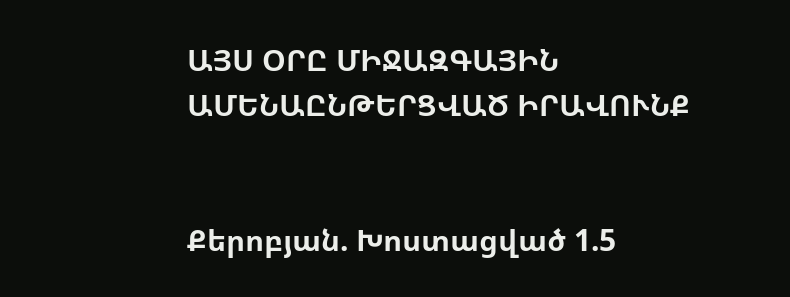ԱՅՍ ՕՐԸ ՄԻՋԱԶԳԱՅԻՆ ԱՄԵՆԱԸՆԹԵՐՑՎԱԾ ԻՐԱՎՈՒՆՔ


Քերոբյան. Խոստացված 1.5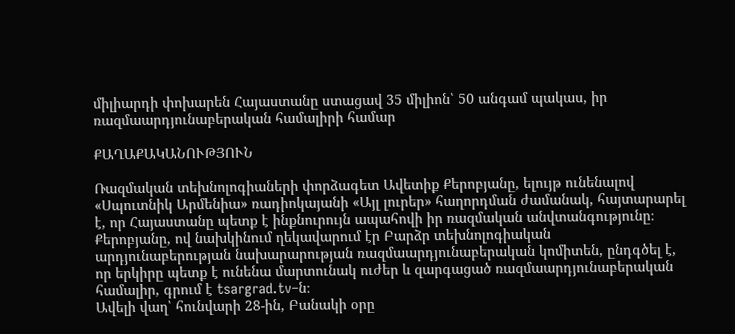միլիարդի փոխարեն Հայաստանը ստացավ 35 միլիոն՝ 50 անգամ պակաս, իր ռազմաարդյունաբերական համալիրի համար

ՔԱՂԱՔԱԿԱՆՈՒԹՅՈՒՆ

Ռազմական տեխնոլոգիաների փորձագետ Ավետիք Քերոբյանը, ելույթ ունենալով «Սպուտնիկ Արմենիա» ռադիոկայանի «Այլ լուրեր» հաղորդման ժամանակ, հայտարարել է, որ Հայաստանը պետք է ինքնուրույն ապահովի իր ռազմական անվտանգությունը։ Քերոբյանը, ով նախկինում ղեկավարում էր Բարձր տեխնոլոգիական արդյունաբերության նախարարության ռազմաարդյունաբերական կոմիտեն, ընդգծել է, որ երկիրը պետք է ունենա մարտունակ ուժեր և զարգացած ռազմաարդյունաբերական համալիր, գրում է tsargrad.tv–ն։
Ավելի վաղ՝ հունվարի 28-ին, Բանակի օրը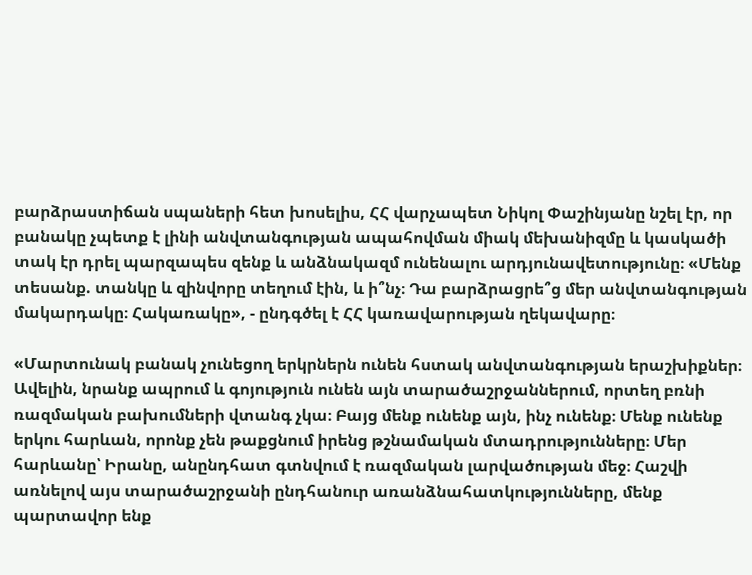բարձրաստիճան սպաների հետ խոսելիս, ՀՀ վարչապետ Նիկոլ Փաշինյանը նշել էր, որ բանակը չպետք է լինի անվտանգության ապահովման միակ մեխանիզմը և կասկածի տակ էր դրել պարզապես զենք և անձնակազմ ունենալու արդյունավետությունը։ «Մենք տեսանք. տանկը և զինվորը տեղում էին, և ի՞նչ։ Դա բարձրացրե՞ց մեր անվտանգության մակարդակը։ Հակառակը», - ընդգծել է ՀՀ կառավարության ղեկավարը։

«Մարտունակ բանակ չունեցող երկրներն ունեն հստակ անվտանգության երաշխիքներ։ Ավելին, նրանք ապրում և գոյություն ունեն այն տարածաշրջաններում, որտեղ բռնի ռազմական բախումների վտանգ չկա։ Բայց մենք ունենք այն, ինչ ունենք։ Մենք ունենք երկու հարևան, որոնք չեն թաքցնում իրենց թշնամական մտադրությունները։ Մեր հարևանը՝ Իրանը, անընդհատ գտնվում է ռազմական լարվածության մեջ։ Հաշվի առնելով այս տարածաշրջանի ընդհանուր առանձնահատկությունները, մենք պարտավոր ենք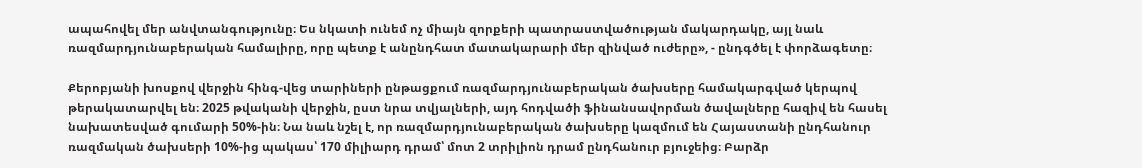ապահովել մեր անվտանգությունը։ Ես նկատի ունեմ ոչ միայն զորքերի պատրաստվածության մակարդակը, այլ նաև ռազմարդյունաբերական համալիրը, որը պետք է անընդհատ մատակարարի մեր զինված ուժերը», - ընդգծել է փորձագետը։

Քերոբյանի խոսքով վերջին հինգ-վեց տարիների ընթացքում ռազմարդյունաբերական ծախսերը համակարգված կերպով թերակատարվել են։ 2025 թվականի վերջին, ըստ նրա տվյալների, այդ հոդվածի ֆինանսավորման ծավալները հազիվ են հասել  նախատեսված գումարի 50%-ին։ Նա նաև նշել է, որ ռազմարդյունաբերական ծախսերը կազմում են Հայաստանի ընդհանուր ռազմական ծախսերի 10%-ից պակաս՝ 170 միլիարդ դրամ՝ մոտ 2 տրիլիոն դրամ ընդհանուր բյուջեից։ Բարձր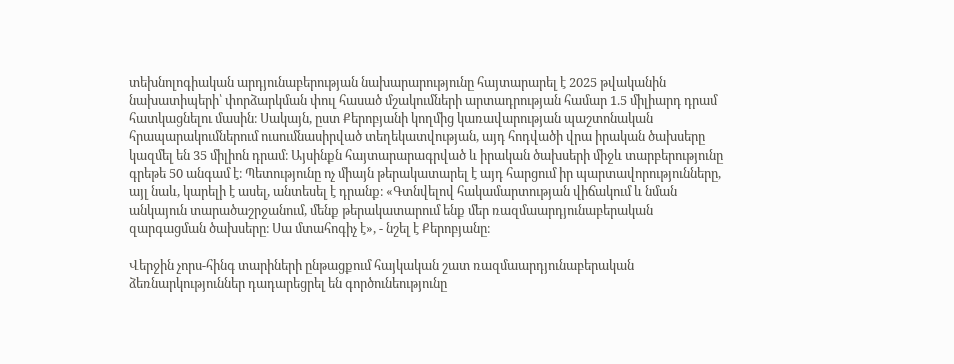տեխնոլոգիական արդյունաբերության նախարարությունը հայտարարել է 2025 թվականին նախատիպերի՝ փորձարկման փուլ հասած մշակումների արտադրության համար 1.5 միլիարդ դրամ հատկացնելու մասին։ Սակայն, ըստ Քերոբյանի կողմից կառավարության պաշտոնական հրապարակումներում ուսումնասիրված տեղեկատվության, այդ հոդվածի վրա իրական ծախսերը կազմել են 35 միլիոն դրամ։ Այսինքն հայտարարագրված և իրական ծախսերի միջև տարբերությունը գրեթե 50 անգամ է։ Պետությունը ոչ միայն թերակատարել է այդ հարցում իր պարտավորությունները, այլ նաև, կարելի է ասել, անտեսել է դրանք։ «Գտնվելով հակամարտության վիճակում և նման անկայուն տարածաշրջանում, մենք թերակատարում ենք մեր ռազմաարդյունաբերական զարգացման ծախսերը։ Սա մտահոգիչ է», - նշել է Քերոբյանը։

Վերջին չորս-հինգ տարիների ընթացքում հայկական շատ ռազմաարդյունաբերական ձեռնարկություններ դադարեցրել են գործունեությունը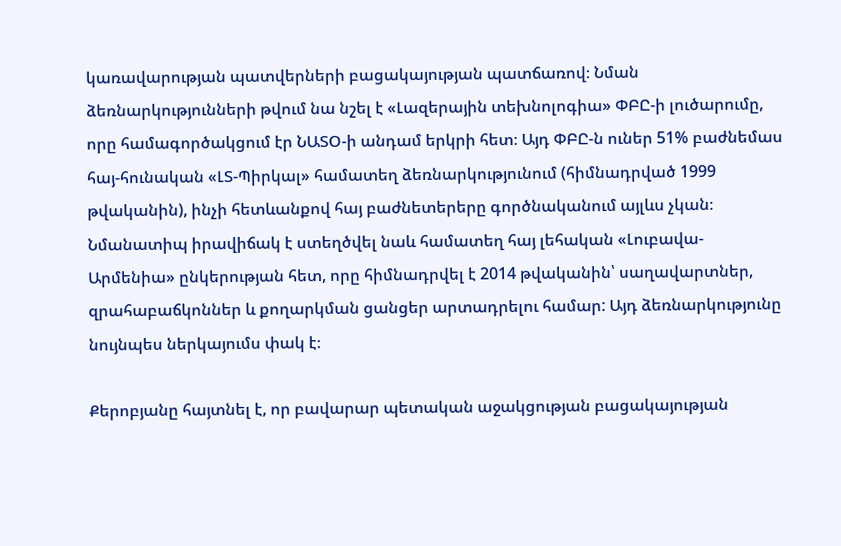կառավարության պատվերների բացակայության պատճառով։ Նման ձեռնարկությունների թվում նա նշել է «Լազերային տեխնոլոգիա» ՓԲԸ-ի լուծարումը, որը համագործակցում էր ՆԱՏՕ-ի անդամ երկրի հետ։ Այդ ՓԲԸ-ն ուներ 51% բաժնեմաս հայ-հունական «ԼՏ-Պիրկալ» համատեղ ձեռնարկությունում (հիմնադրված 1999 թվականին), ինչի հետևանքով հայ բաժնետերերը գործնականում այլևս չկան։ Նմանատիպ իրավիճակ է ստեղծվել նաև համատեղ հայ լեհական «Լուբավա-Արմենիա» ընկերության հետ, որը հիմնադրվել է 2014 թվականին՝ սաղավարտներ, զրահաբաճկոններ և քողարկման ցանցեր արտադրելու համար: Այդ ձեռնարկությունը նույնպես ներկայումս փակ է։

Քերոբյանը հայտնել է, որ բավարար պետական աջակցության բացակայության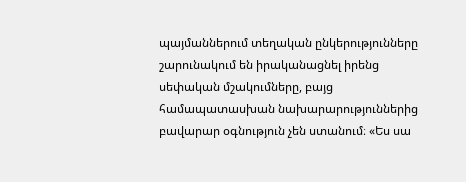պայմաններում տեղական ընկերությունները շարունակում են իրականացնել իրենց սեփական մշակումները, բայց համապատասխան նախարարություններից բավարար օգնություն չեն ստանում։ «Ես սա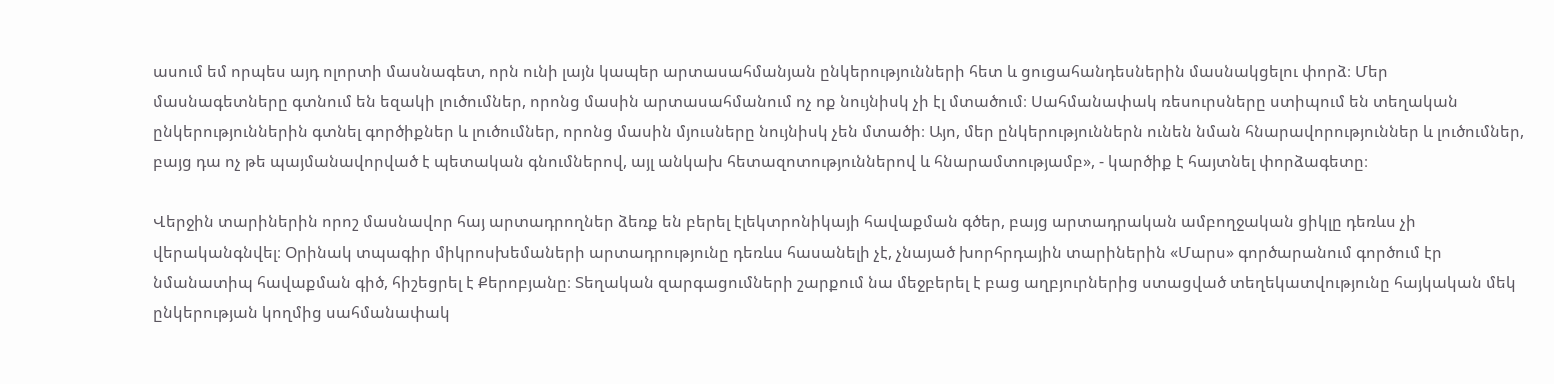ասում եմ որպես այդ ոլորտի մասնագետ, որն ունի լայն կապեր արտասահմանյան ընկերությունների հետ և ցուցահանդեսներին մասնակցելու փորձ։ Մեր մասնագետները գտնում են եզակի լուծումներ, որոնց մասին արտասահմանում ոչ ոք նույնիսկ չի էլ մտածում։ Սահմանափակ ռեսուրսները ստիպում են տեղական ընկերություններին գտնել գործիքներ և լուծումներ, որոնց մասին մյուսները նույնիսկ չեն մտածի։ Այո, մեր ընկերություններն ունեն նման հնարավորություններ և լուծումներ, բայց դա ոչ թե պայմանավորված է պետական գնումներով, այլ անկախ հետազոտություններով և հնարամտությամբ», - կարծիք է հայտնել փորձագետը։

Վերջին տարիներին որոշ մասնավոր հայ արտադրողներ ձեռք են բերել էլեկտրոնիկայի հավաքման գծեր, բայց արտադրական ամբողջական ցիկլը դեռևս չի վերականգնվել։ Օրինակ տպագիր միկրոսխեմաների արտադրությունը դեռևս հասանելի չէ, չնայած խորհրդային տարիներին «Մարս» գործարանում գործում էր նմանատիպ հավաքման գիծ, հիշեցրել է Քերոբյանը։ Տեղական զարգացումների շարքում նա մեջբերել է բաց աղբյուրներից ստացված տեղեկատվությունը հայկական մեկ ընկերության կողմից սահմանափակ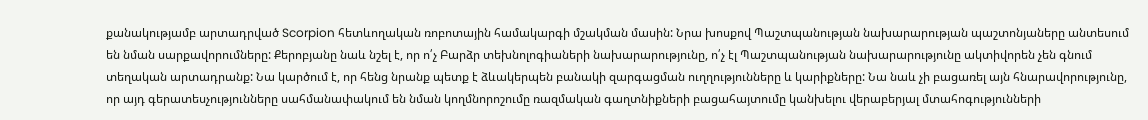քանակությամբ արտադրված Scorpion հետևողական ռոբոտային համակարգի մշակման մասին: Նրա խոսքով Պաշտպանության նախարարության պաշտոնյաները անտեսում են նման սարքավորումները: Քերոբյանը նաև նշել է, որ ո՛չ Բարձր տեխնոլոգիաների նախարարությունը, ո՛չ էլ Պաշտպանության նախարարությունը ակտիվորեն չեն գնում տեղական արտադրանք: Նա կարծում է, որ հենց նրանք պետք է ձևակերպեն բանակի զարգացման ուղղությունները և կարիքները: Նա նաև չի բացառել այն հնարավորությունը, որ այդ գերատեսչությունները սահմանափակում են նման կողմնորոշումը ռազմական գաղտնիքների բացահայտումը կանխելու վերաբերյալ մտահոգությունների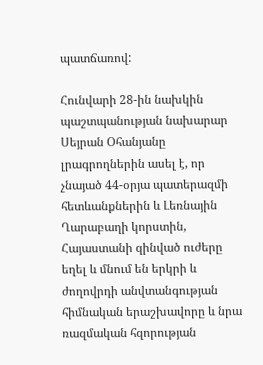պատճառով:

Հունվարի 28-ին նախկին պաշտպանության նախարար Սեյրան Օհանյանը լրագրողներին ասել է, որ չնայած 44-օրյա պատերազմի հետևանքներին և Լեռնային Ղարաբաղի կորստին, Հայաստանի զինված ուժերը եղել և մնում են երկրի և ժողովրդի անվտանգության հիմնական երաշխավորը և նրա ռազմական հզորության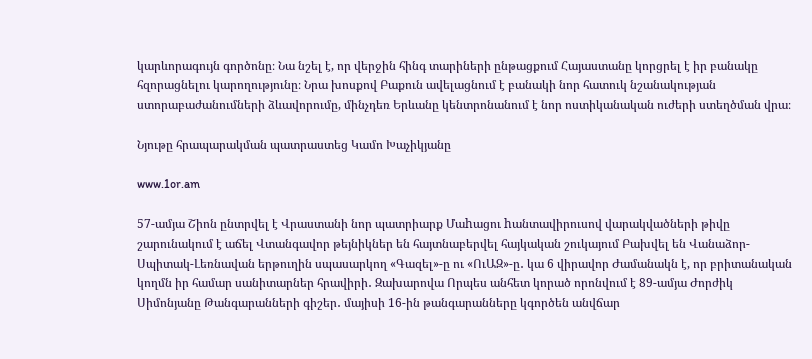կարևորագույն գործոնը։ Նա նշել է, որ վերջին հինգ տարիների ընթացքում Հայաստանը կորցրել է իր բանակը հզորացնելու կարողությունը։ Նրա խոսքով Բաքուն ավելացնում է բանակի նոր հատուկ նշանակության ստորաբաժանումների ձևավորումը, մինչդեռ Երևանը կենտրոնանում է նոր ոստիկանական ուժերի ստեղծման վրա։

Նյութը հրապարակման պատրաստեց Կամո Խաչիկյանը

www.1or.am

57-ամյա Շիոն ընտրվել է Վրաստանի նոր պատրիարք Մաhացու hանտավիրուսով վարակվածների թիվը շարունակում է աճել Վտանգավոր թեյնիկներ են հայտնաբերվել հայկական շուկայում Բախվել են Վանաձոր-Սպիտակ-Լեռնավան երթուղին սպասարկող «Գազել»-ը ու «ՈւԱԶ»-ը․ կա 6 վիրավոր Ժամանակն է, որ բրիտանական կողմն իր համար սանիտարներ հրավիրի․ Զախարովա Որպես անհետ կորած որոնվում է 89-ամյա Ժորժիկ Սիմոնյանը Թանգարանների գիշեր․ մայիսի 16-ին թանգարանները կգործեն անվճար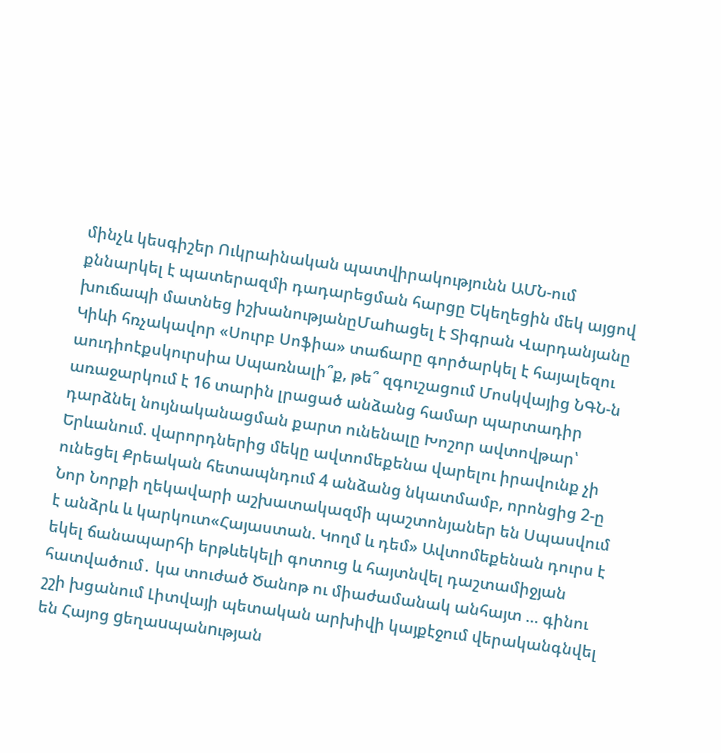մինչև կեսգիշեր Ուկրաինական պատվիրակությունն ԱՄՆ-ում քննարկել է պատերազմի դադարեցման հարցը Եկեղեցին մեկ այցով խուճապի մատնեց իշխանությանըՄաhացել է Տիգրան Վարդանյանը Կիևի հռչակավոր «Սուրբ Սոֆիա» տաճարը գործարկել է հայալեզու աուդիոէքսկուրսիա Սպառնալի՞ք, թե՞ զգուշացում Մոսկվայից ՆԳՆ-ն առաջարկում է 16 տարին լրացած անձանց համար պարտադիր դարձնել նույնականացման քարտ ունենալը Խոշոր ավտովթար՝ Երևանում. վարորդներից մեկը ավտոմեքենա վարելու իրավունք չի ունեցել Քրեական հետապնդում 4 անձանց նկատմամբ, որոնցից 2-ը Նոր Նորքի ղեկավարի աշխատակազմի պաշտոնյաներ են Սպասվում է անձրև և կարկուտ«Հայաստան. Կողմ և դեմ» Ավտոմեքենան դուրս է եկել ճանապարհի երթևեկելի գոտուց և հայտնվել դաշտամիջյան հատվածում․ կա տուժած Ծանոթ ու միաժամանակ անհայտ … գինու շշի խցանում Լիտվայի պետական արխիվի կայքէջում վերականգնվել են Հայոց gեղաuպանnւթյան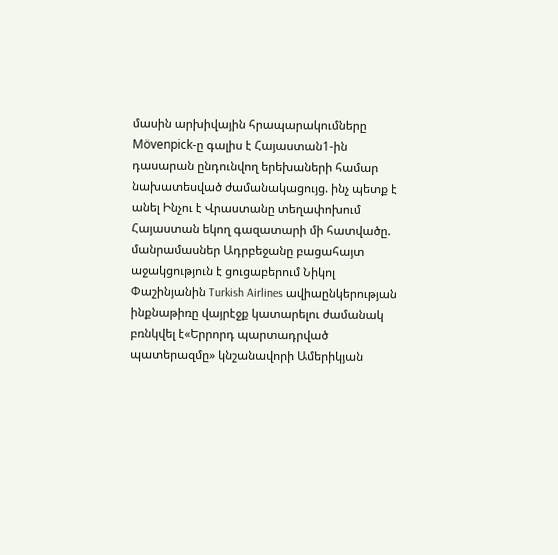մասին արխիվային հրապարակումները Mövenpick-ը գալիս է Հայաստան1-ին դասարան ընդունվող երեխաների համար նախատեսված ժամանակացույց. ինչ պետք է անել Ինչու է Վրաստանը տեղափոխում Հայաստան եկող գազատարի մի հատվածը. մանրամասներ Ադրբեջանը բացահայտ աջակցություն է ցուցաբերում Նիկոլ Փաշինյանին Turkish Airlines ավիաընկերության ինքնաթիռը վայրէջք կատարելու ժամանակ բռնկվել է«Երրորդ պարտադրված պատերազմը» կնշանավորի Ամերիկյան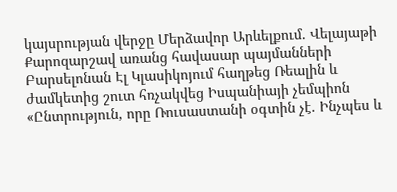կայսրության վերջը Մերձավոր Արևելքում․ Վելայաթի Քարոզարշավ առանց հավասար պայմանների Բարսելոնան Էլ Կլասիկոյում հաղթեց Ռեալին և ժամկետից շուտ հռչակվեց Իսպանիայի չեմպիոն «Ընտրություն, որը Ռուսաստանի օգտին չէ. Ինչպես և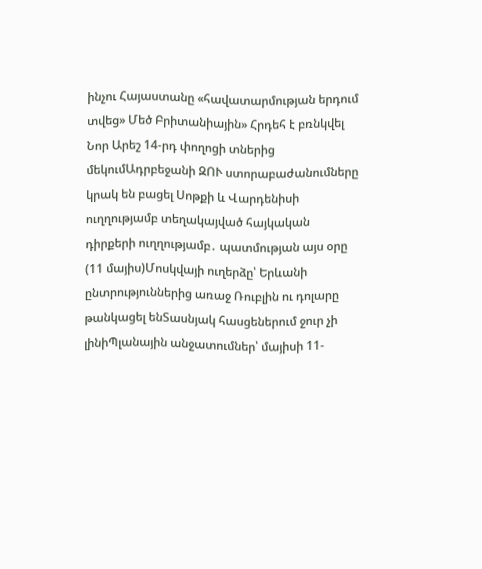ինչու Հայաստանը «հավատարմության երդում տվեց» Մեծ Բրիտանիային» Հրդեհ է բռնկվել Նոր Արեշ 14-րդ փողոցի տներից մեկումԱդրբեջանի ԶՈՒ ստորաբաժանումները կրակ են բացել Սոթքի և Վարդենիսի ուղղությամբ տեղակայված հայկական դիրքերի ուղղությամբ․ պատմության այս օրը (11 մայիս)Մոսկվայի ուղերձը՝ Երևանի ընտրություններից առաջ Ռուբլին ու դոլարը թանկացել ենՏասնյակ հասցեներում ջուր չի լինիՊլանային անջատումներ՝ մայիսի 11-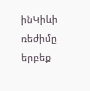ինԿիևի ռեժիմը երբեք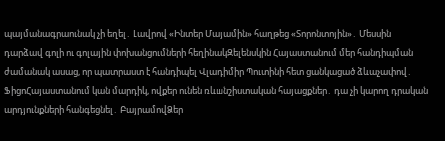պայմանագրաունակ չի եղել․ Լավրով «Ինտեր Մայամին» հաղթեց «Տորոնտոյին»․ Մեսսին դարձավ գոլի ու գոլային փոխանցումների հեղինակԶելենսկին Հայաստանում մեր հանդիպման ժամանակ ասաց, որ պատրաստ է հանդիպել Վլադիմիր Պուտինի հետ ցանկացած ձևաչափով․ ՖիցոՀայաստանում կան մարդիկ, ովքեր ունեն ռևшնշիստական հայացքներ․ դա չի կարող դրական արդյունքների հանգեցնել․ ԲայրամովՁեր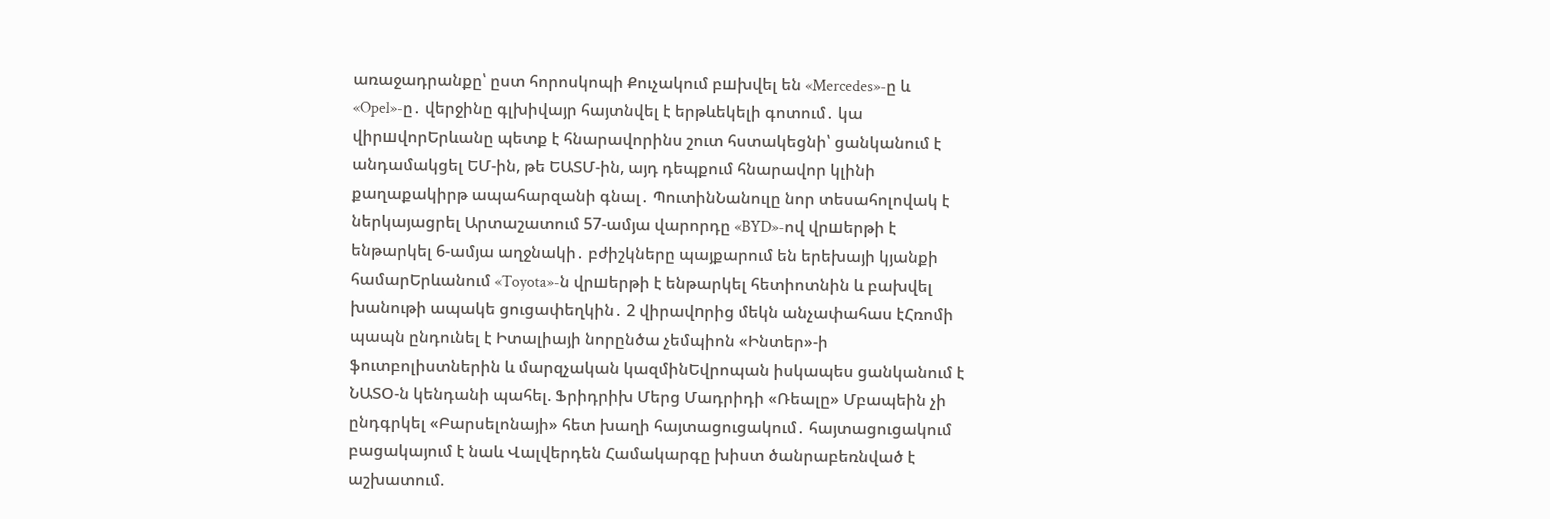առաջադրանքը՝ ըստ հորոսկոպի Քուչակում բшխվել են «Mercedes»-ը և «Opel»-ը․ վերջինը գլխիվայր հայտնվել է երթևեկելի գոտում․ կա վիրшվորԵրևանը պետք է հնարավորինս շուտ հստակեցնի՝ ցանկանում է անդամակցել ԵՄ-ին, թե ԵԱՏՄ-ին, այդ դեպքում հնարավոր կլինի քաղաքակիրթ ապահարզանի գնալ․ ՊուտինՆանուլը նոր տեսահոլովակ է ներկայացրել Արտաշատում 57-ամյա վարորդը «BYD»-ով վրшերթի է ենթարկել 6-ամյա աղջնակի․ բժիշկները պայքարում են երեխայի կյանքի համարԵրևանում «Toyota»-ն վրшերթի է ենթարկել հետիոտնին և բախվել խանութի ապակե ցուցափեղկին․ 2 վիրավnրից մեկն անչափահաս էՀռոմի պապն ընդունել է Իտալիայի նորընծա չեմպիոն «Ինտեր»-ի ֆուտբոլիստներին և մարզչական կազմինԵվրոպան իսկապես ցանկանում է ՆԱՏՕ-ն կենդանի պահել. Ֆրիդրիխ Մերց Մադրիդի «Ռեալը» Մբապեին չի ընդգրկել «Բարսելոնայի» հետ խաղի հայտացուցակում․ հայտացուցակում բացակայում է նաև Վալվերդեն Համակարգը խիստ ծանրաբեռնված է աշխատում.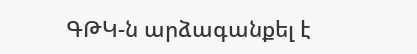ԳԹԿ-ն արձագանքել է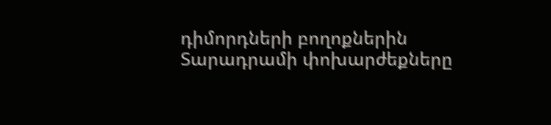դիմորդների բողոքներին Տարադրամի փոխարժեքները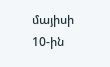մայիսի 10-ին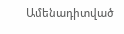Ամենադիտված